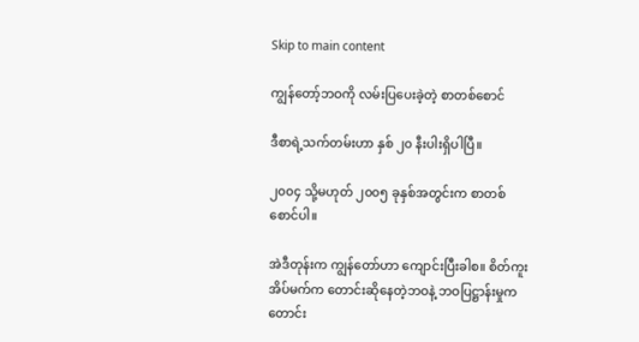Skip to main content

ကျွန်တော့်ဘဝကို လမ်းပြပေးခဲ့တဲ့ စာတစ်စောင်

ဒီစာရဲ့သက်တမ်းဟာ နှစ် ၂၀ နီးပါးရှိပါပြီ။

၂၀၀၄ သို့မဟုတ် ၂၀၀၅ ခုနှစ်အတွင်းက စာတစ်စောင်ပါ။

အဲဒီတုန်းက ကျွန်တော်ဟာ ကျောင်းပြီးခါစ။ စိတ်ကူးအိပ်မက်က တောင်းဆိုနေတဲ့ဘဝနဲ့ ဘဝပြဋ္ဌာန်းမှုက တောင်း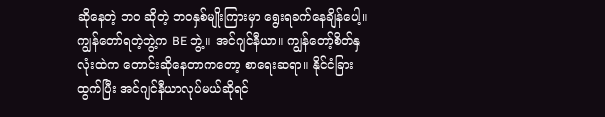ဆိုနေတဲ့ ဘဝ ဆိုတဲ့ ဘဝနှစ်မျိုးကြားမှာ ရွေးရခက်နေချိန်ပေါ့။ ကျွန်တော်ရတဲ့ဘွဲ့က BE ဘွဲ့။ အင်ဂျင်နီယာ။ ကျွန်တော့်စိတ်နှလုံးထဲက တောင်းဆိုနေတာကတော့ စာရေးဆရာ။ နိုင်ငံခြားထွက်ပြီး အင်ဂျင်နီယာလုပ်မယ်ဆိုရင်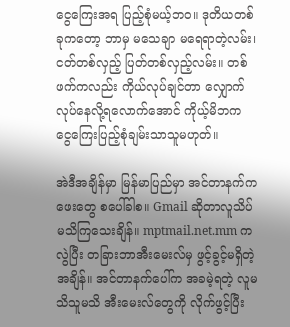ငွေကြေးအရ ပြည့်စုံမယ့်ဘဝ။ ဒုတိယတစ်ခုကတော့ ဘာမှ မသေချာ မရေရာတဲ့လမ်း၊ ငတ်တစ်လှည့် ပြတ်တစ်လှည့်လမ်း။ တစ်ဖက်ကလည်း ကိုယ်လုပ်ချင်တာ လျှောက်လုပ်နေလို့ရလောက်အောင် ကိုယ့်မိဘက ငွေကြေးပြည့်စုံချမ်းသာသူမဟုတ်။

အဲဒီအချိန်မှာ မြန်မာပြည်မှာ အင်တာနက်ကဖေးတွေ စပေါ်ခါစ။ Gmail ဆိုတာလူသိပ်မသိကြသေးချိန်။ mptmail.net.mm ကလွဲပြီး တခြားဘာအီးမေးလ်မှ ဖွင့်ခွင့်မရှိတဲ့အချိန်။ အင်တာနက်ပေါ်က အခမဲ့ရတဲ့ လူမသိသူမသိ အီးမေးလ်တွေကို လိုက်ဖွင့်ပြီး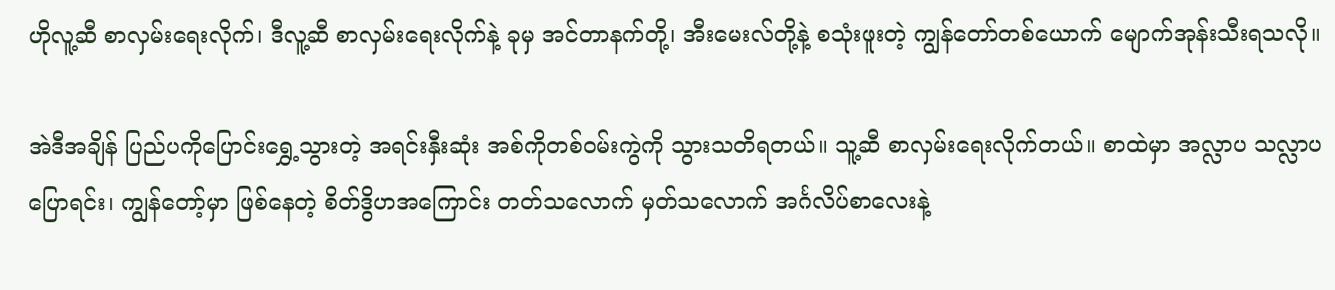ဟိုလူ့ဆီ စာလှမ်းရေးလိုက်၊ ဒီလူ့ဆီ စာလှမ်းရေးလိုက်နဲ့ ခုမှ အင်တာနက်တို့၊ အီးမေးလ်တို့နဲ့ စသုံးဖူးတဲ့ ကျွန်တော်တစ်ယောက် မျောက်အုန်းသီးရသလို။

အဲဒီအချိန် ပြည်ပကိုပြောင်းရွှေ့သွားတဲ့ အရင်းနှီးဆုံး အစ်ကိုတစ်ဝမ်းကွဲကို သွားသတိရတယ်။ သူ့ဆီ စာလှမ်းရေးလိုက်တယ်။ စာထဲမှာ အလ္လာပ သလ္လာပပြောရင်း၊ ကျွန်တော့်မှာ ဖြစ်နေတဲ့ စိတ်ဒွိဟအကြောင်း တတ်သလောက် မှတ်သလောက် အင်္ဂလိပ်စာလေးနဲ့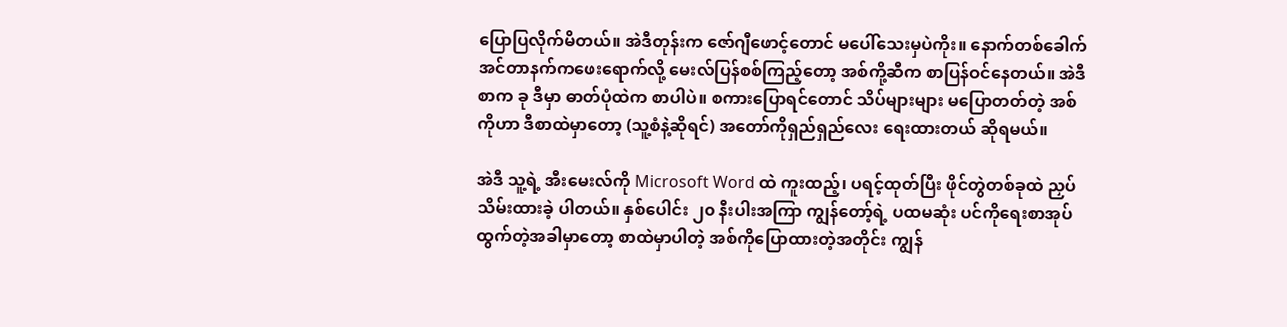ပြောပြလိုက်မိတယ်။ အဲဒီတုန်းက ဇော်ဂျီဖောင့်တောင် မပေါ်သေးမှပဲကိုး။ နောက်တစ်ခေါက် အင်တာနက်ကဖေးရောက်လို့ မေးလ်ပြန်စစ်ကြည့်တော့ အစ်ကို့ဆီက စာပြန်ဝင်နေတယ်။ အဲဒီစာက ခု ဒီမှာ ဓာတ်ပုံထဲက စာပါပဲ။ စကားပြောရင်တောင် သိပ်များများ မပြောတတ်တဲ့ အစ်ကိုဟာ ဒီစာထဲမှာတော့ (သူ့စံနဲ့ဆိုရင်) အတော်ကိုရှည်ရှည်လေး ရေးထားတယ် ဆိုရမယ်။

အဲဒီ သူ့ရဲ့ အီးမေးလ်ကို Microsoft Word ထဲ ကူးထည့်၊ ပရင့်ထုတ်ပြီး ဖိုင်တွဲတစ်ခုထဲ ညှပ်သိမ်းထားခဲ့ ပါတယ်။ နှစ်ပေါင်း ၂၀ နီးပါးအကြာ ကျွန်တော့်ရဲ့ ပထမဆုံး ပင်ကိုရေးစာအုပ် ထွက်တဲ့အခါမှာတော့ စာထဲမှာပါတဲ့ အစ်ကိုပြောထားတဲ့အတိုင်း ကျွန်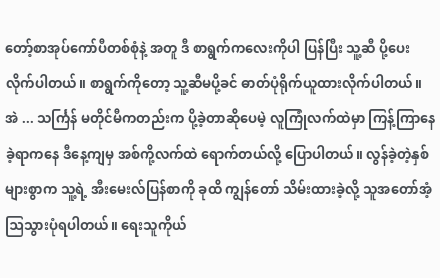တော့်စာအုပ်ကော်ပီတစ်စုံနဲ့ အတူ ဒီ စာရွက်ကလေးကိုပါ ပြန်ပြီး သူ့ဆီ ပို့ပေးလိုက်ပါတယ်။ စာရွက်ကိုတော့ သူ့ဆီမပို့ခင် ဓာတ်ပုံရိုက်ယူထားလိုက်ပါတယ်။ အဲ ... သင်္ကြန် မတိုင်မီကတည်းက ပို့ခဲ့တာဆိုပေမဲ့ လူကြုံလက်ထဲမှာ ကြန့်ကြာနေခဲ့ရာကနေ ဒီနေ့ကျမှ အစ်ကို့လက်ထဲ ရောက်တယ်လို့ ပြောပါတယ်။ လွန်ခဲ့တဲ့နှစ်များစွာက သူ့ရဲ့ အီးမေးလ်ပြန်စာကို ခုထိ ကျွန်တော် သိမ်းထားခဲ့လို့ သူအတော်အံ့ဩသွားပုံရပါတယ်။ ရေးသူကိုယ်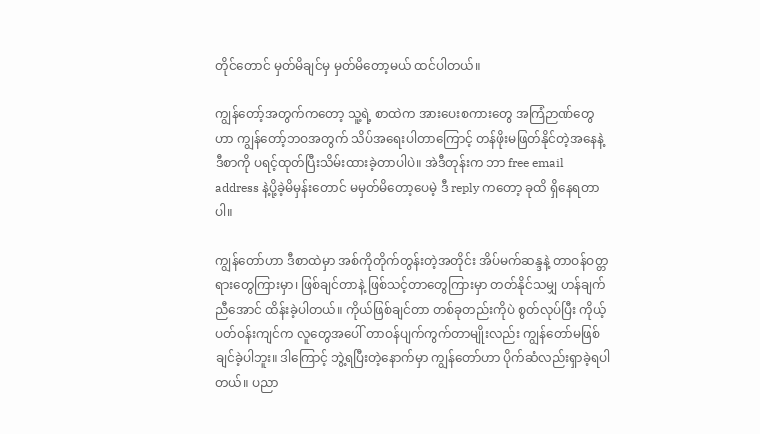တိုင်တောင် မှတ်မိချင်မှ မှတ်မိတော့မယ် ထင်ပါတယ်။

ကျွန်တော့်အတွက်ကတော့ သူ့ရဲ့ စာထဲက အားပေးစကားတွေ အကြံဉာဏ်တွေဟာ ကျွန်တော့်ဘဝအတွက် သိပ်အရေးပါတာကြောင့် တန်ဖိုးမဖြတ်နိုင်တဲ့အနေနဲ့ ဒီစာကို ပရင့်ထုတ်ပြီးသိမ်းထားခဲ့တာပါပဲ။ အဲဒီတုန်းက ဘာ free email address နဲ့ပို့ခဲ့မိမှန်းတောင် မမှတ်မိတော့ပေမဲ့ ဒီ reply ကတော့ ခုထိ ရှိနေရတာပါ။

ကျွန်တော်ဟာ ဒီစာထဲမှာ အစ်ကိုတိုက်တွန်းတဲ့အတိုင်း အိပ်မက်ဆန္ဒနဲ့ တာဝန်ဝတ္တရားတွေကြားမှာ၊ ဖြစ်ချင်တာနဲ့ ဖြစ်သင့်တာတွေကြားမှာ တတ်နိုင်သမျှ ဟန်ချက် ညီအောင် ထိန်းခဲ့ပါတယ်။ ကိုယ်ဖြစ်ချင်တာ တစ်ခုတည်းကိုပဲ စွတ်လုပ်ပြီး ကိုယ့်ပတ်ဝန်းကျင်က လူတွေအပေါ် တာဝန်ပျက်ကွက်တာမျိုးလည်း ကျွန်တော်မဖြစ်ချင်ခဲ့ပါဘူး။ ဒါကြောင့် ဘွဲ့ရပြီးတဲ့နောက်မှာ ကျွန်တော်ဟာ ပိုက်ဆံလည်းရှာခဲ့ရပါတယ်။ ပညာ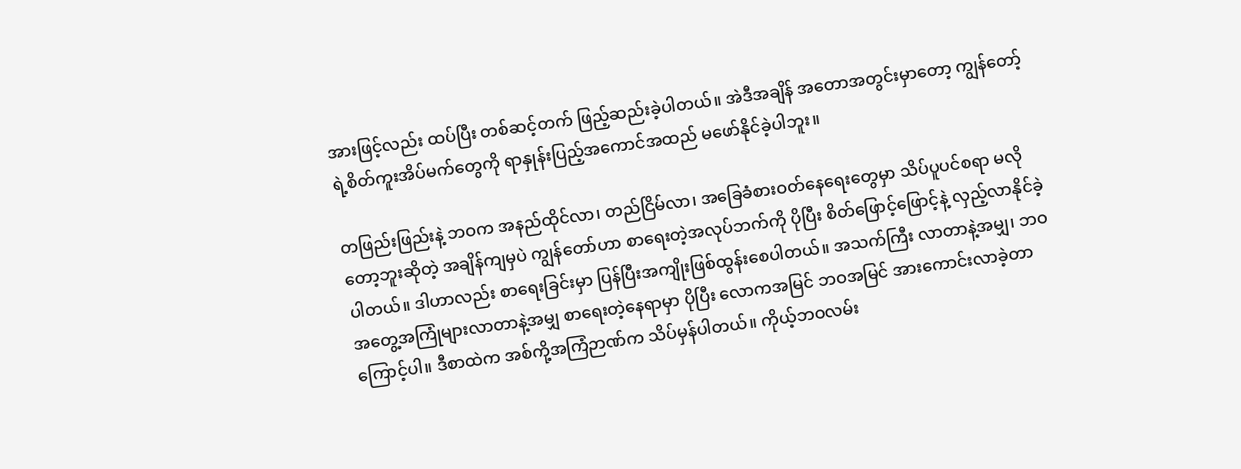အားဖြင့်လည်း ထပ်ပြီး တစ်ဆင့်တက် ဖြည့်ဆည်းခဲ့ပါတယ်။ အဲဒီအချိန် အတောအတွင်းမှာတော့ ကျွန်တော့်ရဲ့စိတ်ကူးအိပ်မက်တွေကို ရာနှုန်းပြည့်အကောင်အထည် မဖော်နိုင်ခဲ့ပါဘူး။

တဖြည်းဖြည်းနဲ့ ဘဝက အနည်ထိုင်လာ၊ တည်ငြိမ်လာ၊ အခြေခံစားဝတ်နေရေးတွေမှာ သိပ်ပူပင်စရာ မလိုတော့ဘူးဆိုတဲ့ အချိန်ကျမှပဲ ကျွန်တော်ဟာ စာရေးတဲ့အလုပ်ဘက်ကို ပိုပြီး စိတ်ဖြောင့်ဖြောင့်နဲ့ လှည့်လာနိုင်ခဲ့ပါတယ်။ ဒါဟာလည်း စာရေးခြင်းမှာ ပြန်ပြီးအကျိုးဖြစ်ထွန်းစေပါတယ်။ အသက်ကြီး လာတာနဲ့အမျှ၊ ဘဝအတွေ့အကြုံများလာတာနဲ့အမျှ စာရေးတဲ့နေရာမှာ ပိုပြီး လောကအမြင် ဘဝအမြင် အားကောင်းလာခဲ့တာ ကြောင့်ပါ။ ဒီစာထဲက အစ်ကို့အကြံဉာဏ်က သိပ်မှန်ပါတယ်။ ကိုယ့်ဘဝလမ်း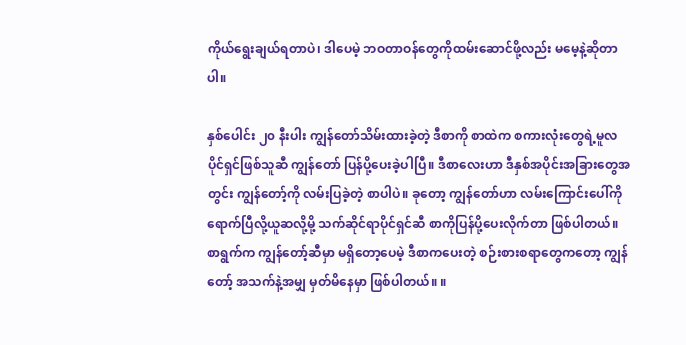ကိုယ်ရွေးချယ်ရတာပဲ၊ ဒါပေမဲ့ ဘဝတာဝန်တွေကိုထမ်းဆောင်ဖို့လည်း မမေ့နဲ့ဆိုတာပါ။

နှစ်ပေါင်း ၂၀ နီးပါး ကျွန်တော်သိမ်းထားခဲ့တဲ့ ဒီစာကို စာထဲက စကားလုံးတွေရဲ့မူလပိုင်ရှင်ဖြစ်သူဆီ ကျွန်တော် ပြန်ပို့ပေးခဲ့ပါပြီ။ ဒီစာလေးဟာ ဒီနှစ်အပိုင်းအခြားတွေအတွင်း ကျွန်တော့်ကို လမ်းပြခဲ့တဲ့ စာပါပဲ။ ခုတော့ ကျွန်တော်ဟာ လမ်းကြောင်းပေါ်ကို ရောက်ပြီလို့ယူဆလို့မို့ သက်ဆိုင်ရာပိုင်ရှင်ဆီ စာကိုပြန်ပို့ပေးလိုက်တာ ဖြစ်ပါတယ်။ စာရွက်က ကျွန်တော့်ဆီမှာ မရှိတော့ပေမဲ့ ဒီစာကပေးတဲ့ စဉ်းစားစရာတွေကတော့ ကျွန်တော့် အသက်နဲ့အမျှ မှတ်မိနေမှာ ဖြစ်ပါတယ်။ ။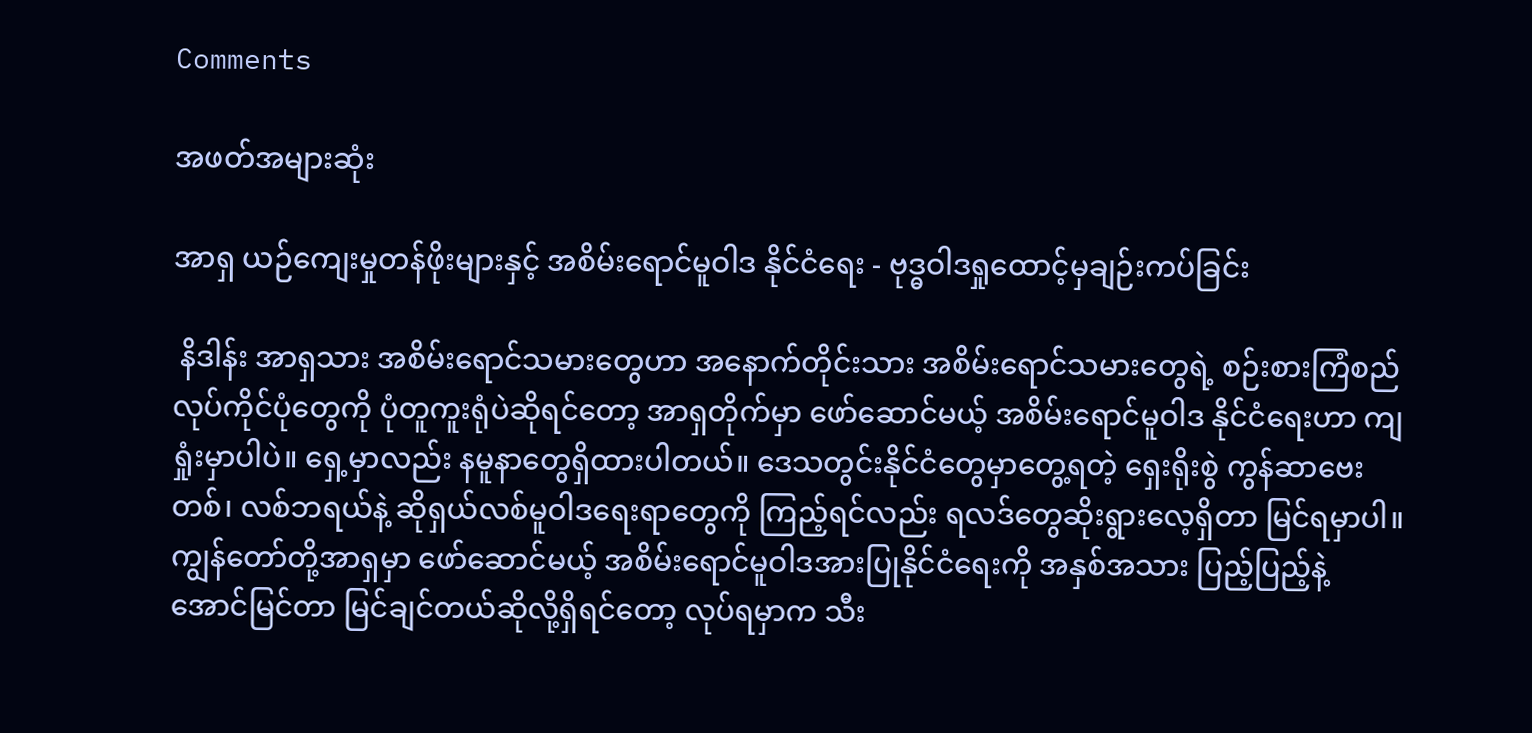Comments

အဖတ်အများဆုံး

အာရှ ယဉ်ကျေးမှုတန်ဖိုးများနှင့် အစိမ်းရောင်မူဝါဒ နိုင်ငံရေး - ဗုဒ္ဓဝါဒရှုထောင့်မှချဉ်းကပ်ခြင်း

 နိဒါန်း အာရှသား အစိမ်းရောင်သမားတွေဟာ အနောက်တိုင်းသား အစိမ်းရောင်သမားတွေရဲ့ စဉ်းစားကြံစည် လုပ်ကိုင်ပုံတွေကို ပုံတူကူးရုံပဲဆိုရင်တော့ အာရှတိုက်မှာ ဖော်ဆောင်မယ့် အစိမ်းရောင်မူဝါဒ နိုင်ငံရေးဟာ ကျရှုံးမှာပါပဲ။ ရှေ့မှာလည်း နမူနာတွေရှိထားပါတယ်။ ဒေသတွင်းနိုင်ငံတွေမှာတွေ့ရတဲ့ ရှေးရိုးစွဲ ကွန်ဆာဗေးတစ်၊ လစ်ဘရယ်နဲ့ ဆိုရှယ်လစ်မူဝါဒရေးရာတွေကို ကြည့်ရင်လည်း ရလဒ်တွေဆိုးရွားလေ့ရှိတာ မြင်ရမှာပါ။ ကျွန်တော်တို့အာရှမှာ ဖော်ဆောင်မယ့် အစိမ်းရောင်မူဝါဒအားပြုနိုင်ငံရေးကို အနှစ်အသား ပြည့်ပြည့်နဲ့ အောင်မြင်တာ မြင်ချင်တယ်ဆိုလို့ရှိရင်တော့ လုပ်ရမှာက သီး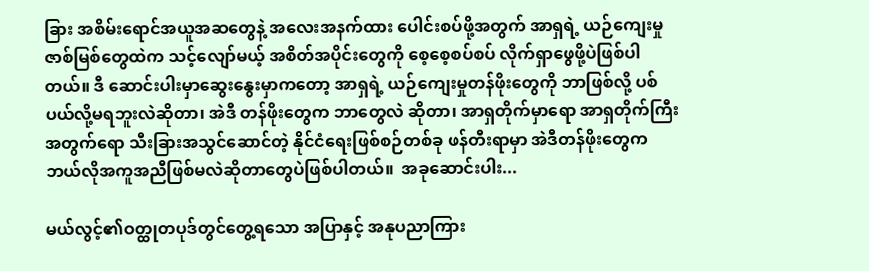ခြား အစိမ်းရောင်အယူအဆတွေနဲ့ အလေးအနက်ထား ပေါင်းစပ်ဖို့အတွက် အာရှရဲ့ ယဉ်ကျေးမှုဇာစ်မြစ်တွေထဲက သင့်လျော်မယ့် အစိတ်အပိုင်းတွေကို စေ့စေ့စပ်စပ် လိုက်ရှာဖွေဖို့ပဲဖြစ်ပါတယ်။ ဒီ ဆောင်းပါးမှာဆွေးနွေးမှာကတော့ အာရှရဲ့ ယဉ်ကျေးမှုတန်ဖိုးတွေကို ဘာဖြစ်လို့ ပစ်ပယ်လို့မရဘူးလဲဆိုတာ၊ အဲဒီ တန်ဖိုးတွေက ဘာတွေလဲ ဆိုတာ၊ အာရှတိုက်မှာရော အာရှတိုက်ကြီးအတွက်ရော သီးခြားအသွင်ဆောင်တဲ့ နိုင်ငံရေးဖြစ်စဉ်တစ်ခု ဖန်တီးရာမှာ အဲဒီတန်ဖိုးတွေက ဘယ်လိုအကူအညီဖြစ်မလဲဆိုတာတွေပဲဖြစ်ပါတယ်။  အခုဆောင်းပါး...

မယ်လွင့်၏ဝတ္ထုတပုဒ်တွင်တွေ့ရသော အပြာနှင့် အနုပညာကြား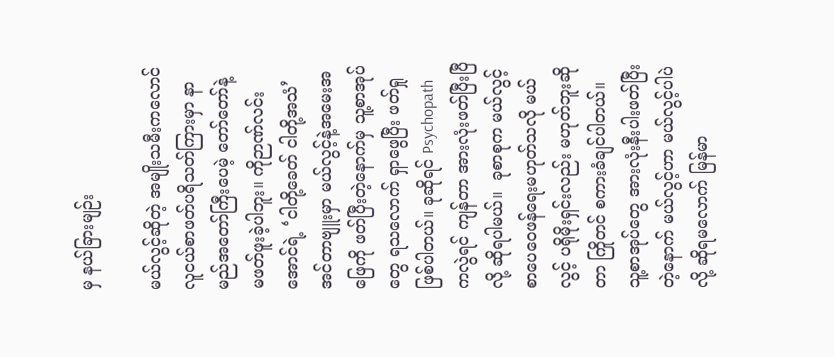မှ နယ်ခြားမျဉ်း

မယ်လွင့်ဆိုတဲ့ အမျိုးသမီးကလောင် လူငယ်စာဖတ်ပရိသတ်ကြားမှာ နာမည်အတော်ကြီးပေမဲ့ တော်တော်နဲ့ မဖတ်ဖူးခဲ့ပါဘူး။ ကိုဉာဏ်လင်းအောင်ရဲ့ ‘ငါတို့ခေတ် ငါတို့အသံ’ အင်တာဗျူးမှာ မယ်လွင့်နဲ့အမေးအဖြေကို ဖတ်ပြီးတဲ့နောက်မှ သူ့စာအုပ်တွေ ရသလောက် ရှာဖွေပြီး ဖတ်ရှုဖြစ်ပါတယ်။ ခုဆိုရင် Psychopath ကလွဲရင် ကျန်တာ အားလုံးဖတ်ပြီးပြီလို့ ဆိုရပါမယ်။  ခုစာစုက မယ်လွင့် စာပေဝေဖန်ရေးမဟုတ်သလို မယ်လွင့် ပရိုမိုးရှင်းလည်း မဟုတ်ဘူးဆိုတာ ကြိုတင် စကားခံချင်ပါတယ်။ သူ့စာအုပ်တွေ အားလုံးနီးပါးဖတ်ပြီးတဲ့နောက် မယ်လွင့်ဟာ မယ်လွင့်ပါပဲ လို့ ဆိုရမလောက် မြန်မာ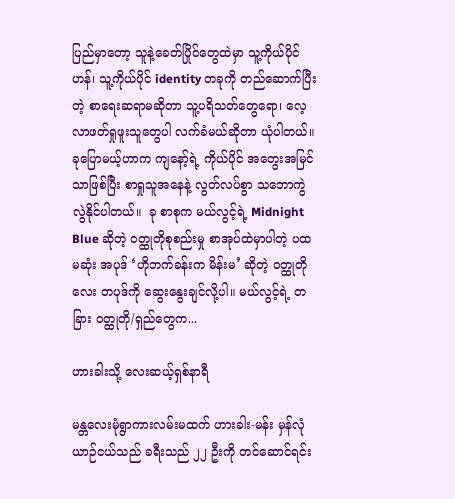ပြည်မှာတော့ သူနဲ့ခေတ်ပြိုင်တွေထဲမှာ သူ့ကိုယ်ပိုင်ဟန်၊ သူ့ကိုယ်ပိုင် identity တခုကို တည်ဆောက်ပြီးတဲ့ စာရေးဆရာမဆိုတာ သူ့ပရိသတ်တွေရော၊ လေ့လာဖတ်ရှုဖူးသူတွေပါ လက်ခံမယ်ဆိုတာ ယုံပါတယ်။ ခုပြောမယ့်ဟာက ကျနော့်ရဲ့ ကိုယ်ပိုင် အတွေးအမြင်သာဖြစ်ပြီး စာရှုသူအနေနဲ့ လွတ်လပ်စွာ သဘောကွဲလွဲနိုင်ပါတယ်။  ခု စာစုက မယ်လွင့်ရဲ့ Midnight Blue ဆိုတဲ့ ဝတ္ထုတိုစုစည်းမှု စာအုပ်ထဲမှာပါတဲ့ ပထမဆုံး အပုဒ် ‘ဟိုဘက်ခန်းက မိန်းမ’ ဆိုတဲ့ ဝတ္ထုတိုလေး တပုဒ်ကို ဆွေးနွေးချင်လို့ပါ။ မယ်လွင့်ရဲ့ တခြား ဝတ္ထုတို/ရှည်တွေက...

ဟားခါးသို့ လေးဆယ့်ရှစ်နာရီ

မန္တလေးမုံရွာကားလမ်းမထက် ဟားခါး-မန်း မှန်လုံယာဉ်ငယ်သည် ခရီးသည် ၂၂ ဦးကို တင်ဆောင်ရင်း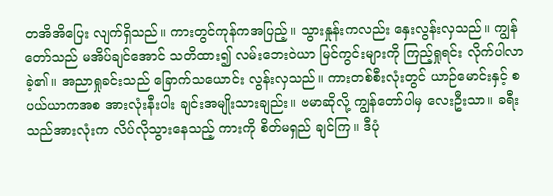တအိအိပြေး လျက်ရှိသည်။ ကားတွင်ကုန်ကအပြည့်။ သွားနှုန်းကလည်း နှေးလွန်းလှသည်။ ကျွန်တော်သည် မအိပ်ချင်အောင် သတိထား၍ လမ်းဘေးဝဲယာ မြင်ကွင်းများကို ကြည့်ရှုရင်း လိုက်ပါလာခဲ့၏။ အညာရှုခင်းသည် ခြောက်သယောင်း လွန်းလှသည်။ ကားတစ်စီးလုံးတွင် ယာဉ်မောင်းနှင့် စပယ်ယာကအစ အားလုံးနီးပါး ချင်းအမျိုးသားချည်း။ ဗမာဆိုလို့ ကျွန်တော်ပါမှ လေးဦးသာ။ ခရီးသည်အားလုံးက လိပ်လိုသွားနေသည့် ကားကို စိတ်မရှည် ချင်ကြ။ ဒီပုံ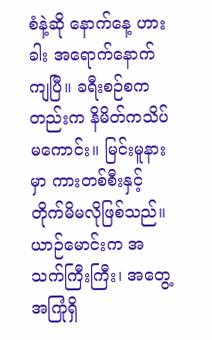စံနဲ့ဆို နောက်နေ့ ဟားခါး အရောက်နောက်ကျပြီ။ ခရီးစဉ်စကတည်းက နိမိတ်ကသိပ်မကောင်း။ မြင်းမူနားမှာ ကားတစ်စီးနှင့် တိုက်မိမလိုဖြစ်သည်။ ယာဉ်မောင်းက အသက်ကြီးကြီး၊ အတွေ့အကြုံရှိ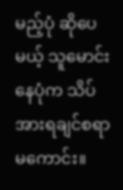မည့်ပုံ ဆိုပေမယ့် သူမောင်းနေပုံက သိပ်အားရချင်စရာ မကောင်း။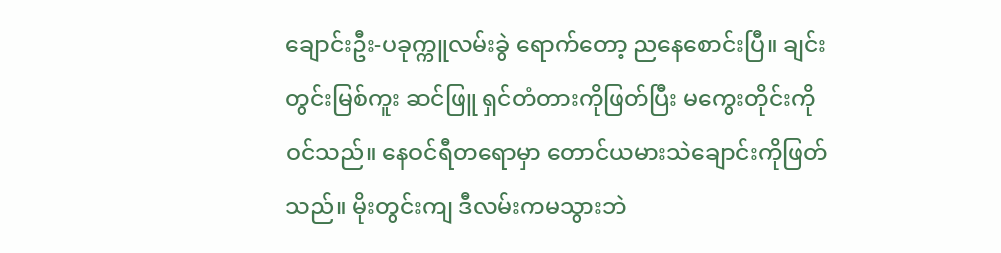ချောင်းဦး-ပခုက္ကူလမ်းခွဲ ရောက်တော့ ညနေစောင်းပြီ။ ချင်းတွင်းမြစ်ကူး ဆင်ဖြူ ရှင်တံတားကိုဖြတ်ပြီး မကွေးတိုင်းကို ဝင်သည်။ နေဝင်ရီတရောမှာ တောင်ယမားသဲချောင်းကိုဖြတ်သည်။ မိုးတွင်းကျ ဒီလမ်းကမသွားဘဲ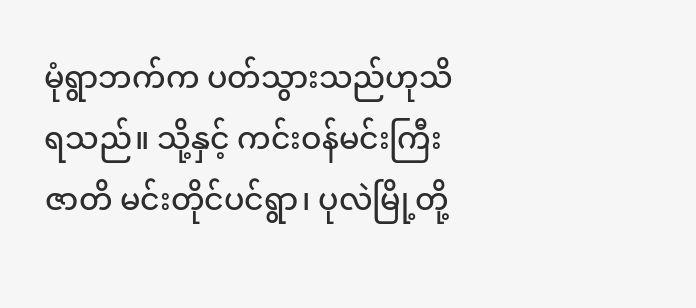မုံရွာဘက်က ပတ်သွားသည်ဟုသိရသည်။ သို့နှင့် ကင်းဝန်မင်းကြီးဇာတိ မင်းတိုင်ပင်ရွာ၊ ပုလဲမြို့တို့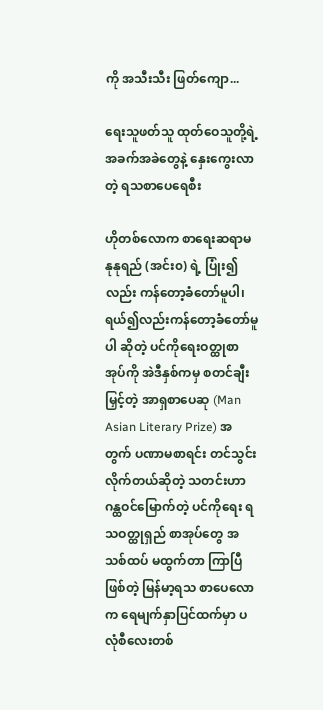ကို အသီးသီး ဖြတ်ကျော...

ရေးသူဖတ်သူ ထုတ်ဝေသူတို့ရဲ့ အခက်အခဲတွေနဲ့ နှေးကွေးလာတဲ့ ရသစာပေရေစီး

ဟိုတစ်လောက စာရေးဆရာမ နုနုရည် (အင်း၀) ရဲ့ ပြုံး၍လည်း ကန်တော့ခံတော်မူပါ၊ ရယ်၍လည်းကန်တော့ခံတော်မူပါ ဆိုတဲ့ ပင်ကိုရေးဝတ္ထုစာအုပ်ကို အဲဒီနှစ်ကမှ စတင်ချီးမြှင့်တဲ့ အာရှစာပေဆု (Man Asian Literary Prize) အတွက် ပဏာမစာရင်း တင်သွင်း လိုက်တယ်ဆိုတဲ့ သတင်းဟာ ဂန္ထဝင်မြောက်တဲ့ ပင်ကိုရေး ရသဝတ္ထုရှည် စာအုပ်တွေ အသစ်ထပ် မထွက်တာ ကြာပြီဖြစ်တဲ့ မြန်မာ့ရသ စာပေလောက ရေမျက်နှာပြင်ထက်မှာ ပလုံစီလေးတစ်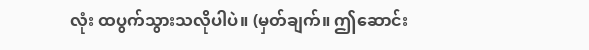လုံး ထပွက်သွားသလိုပါပဲ။ (မှတ်ချက်။ ဤဆောင်း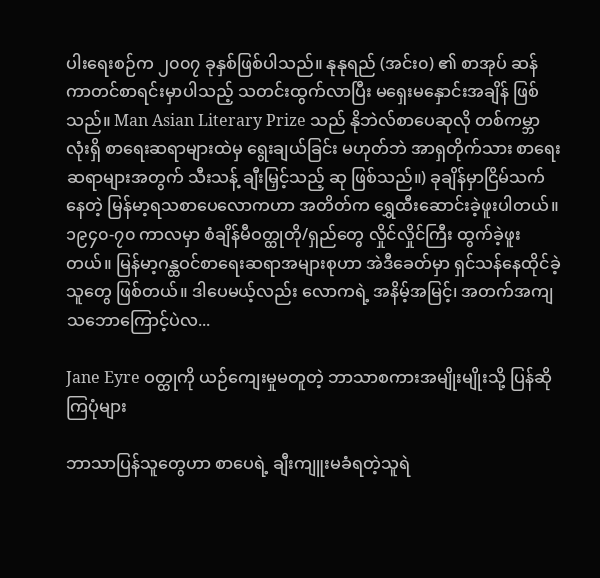ပါးရေးစဉ်က ၂၀၀၇ ခုနှစ်ဖြစ်ပါသည်။ နုနုရည် (အင်း၀) ၏ စာအုပ် ဆန်ကာတင်စာရင်းမှာပါသည့် သတင်းထွက်လာပြီး မရှေးမနှောင်းအချိန် ဖြစ်သည်။ Man Asian Literary Prize သည် နိုဘဲလ်စာပေဆုလို တစ်ကမ္ဘာလုံးရှိ စာရေးဆရာများထဲမှ ရွေးချယ်ခြင်း မဟုတ်ဘဲ အာရှတိုက်သား စာရေးဆရာများအတွက် သီးသန့် ချီးမြှင့်သည့် ဆု ဖြစ်သည်။) ခုချိန်မှာငြိမ်သက်နေတဲ့ မြန်မာ့ရသစာပေလောကဟာ အတိတ်က ရွှေထီးဆောင်းခဲ့ဖူးပါတယ်။ ၁၉၄၀-၇၀ ကာလမှာ စံချိန်မီဝတ္ထုတို/ရှည်တွေ လှိုင်လှိုင်ကြီး ထွက်ခဲ့ဖူးတယ်။ မြန်မာ့ဂန္ထဝင်စာရေးဆရာအများစုဟာ အဲဒီခေတ်မှာ ရှင်သန်နေထိုင်ခဲ့သူတွေ ဖြစ်တယ်။ ဒါပေမယ့်လည်း လောကရဲ့ အနိမ့်အမြင့်၊ အတက်အကျ သဘောကြောင့်ပဲလ...

Jane Eyre ဝတ္ထုကို ယဉ်ကျေးမှုမတူတဲ့ ဘာသာစကားအမျိုးမျိုးသို့ ပြန်ဆိုကြပုံများ

ဘာသာပြန်သူတွေဟာ စာပေရဲ့ ချီးကျူးမခံရတဲ့သူရဲ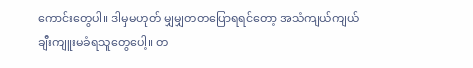ကောင်းတွေပါ။ ဒါမှမဟုတ် မျှမျှတတပြောရရင်တော့ အသံကျယ်ကျယ် ချီးကျူးမခံရသူတွေပေါ့။ တ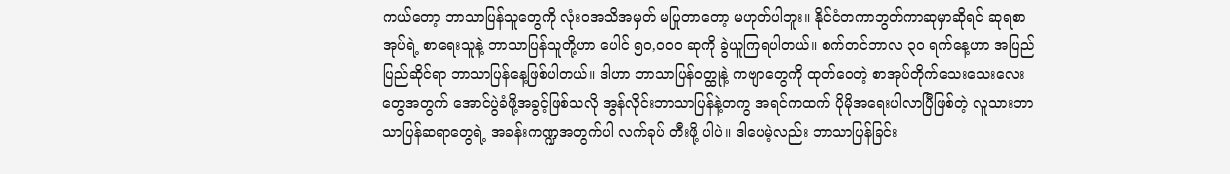ကယ်တော့ ဘာသာပြန်သူတွေကို လုံးဝအသိအမှတ် မပြုတာတော့ မဟုတ်ပါဘူး။ နိုင်ငံတကာဘွတ်ကာဆုမှာဆိုရင် ဆုရစာအုပ်ရဲ့ စာရေးသူနဲ့ ဘာသာပြန်သူတို့ဟာ ပေါင် ၅၀,၀၀၀ ဆုကို ခွဲယူကြရပါတယ်။ စက်တင်ဘာလ ၃၀ ရက်နေ့ဟာ အပြည်ပြည်ဆိုင်ရာ ဘာသာပြန်နေ့ဖြစ်ပါတယ်။ ဒါဟာ ဘာသာပြန်ဝတ္ထုနဲ့ ကဗျာတွေကို ထုတ်ဝေတဲ့ စာအုပ်တိုက်သေးသေးလေးတွေအတွက် အောင်ပွဲခံဖို့အခွင့်ဖြစ်သလို အွန်လိုင်းဘာသာပြန်နဲ့တကွ အရင်ကထက် ပိုမိုအရေးပါလာပြီဖြစ်တဲ့ လူသားဘာသာပြန်ဆရာတွေရဲ့ အခန်းကဏ္ဍအတွက်ပါ လက်ခုပ် တီးဖို့ ပါပဲ။ ဒါပေမဲ့လည်း ဘာသာပြန်ခြင်း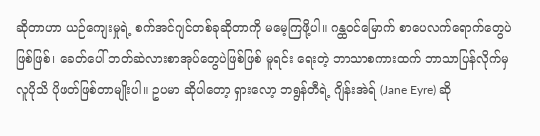ဆိုတာဟာ ယဉ်ကျေးမှုရဲ့ စက်အင်ဂျင်တစ်ခုဆိုတာကို မမေ့ကြဖို့ပါ။ ဂန္ထဝင်မြောက် စာပေလက်ရောက်တွေပဲဖြစ်ဖြစ်၊ ခေတ်ပေါ် ဘတ်ဆဲလားစာအုပ်တွေပဲဖြစ်ဖြစ် မူရင်း ရေးတဲ့ ဘာသာစကားထက် ဘာသာပြန်လိုက်မှ လူပိုသိ ပိုဖတ်ဖြစ်တာမျိုးပါ။ ဥပမာ ဆိုပါတော့ ရှားလော့ ဘရွန်တီရဲ့ ဂျိန်းအဲရ် (Jane Eyre) ဆို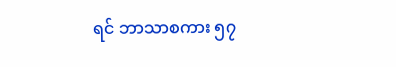ရင် ဘာသာစကား ၅၇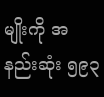မျိုးကို အနည်းဆုံး ၅၉၃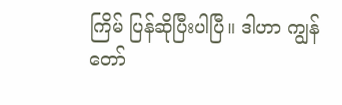ကြိမ် ပြန်ဆိုပြီးပါပြီ။ ဒါဟာ ကျွန်တော်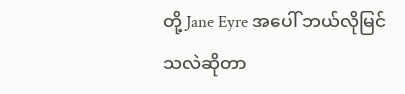တို့ Jane Eyre အပေါ် ဘယ်လိုမြင်သလဲဆိုတာ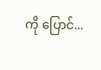ကို ပြောင်...